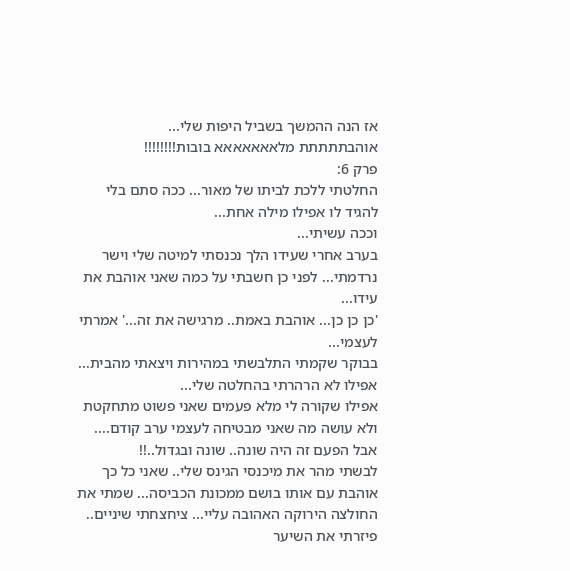אז הנה ההמשך בשביל היפות שלי...
אוהבתתתתת מלאאאאאאא בובות!!!!!!!!
פרק 6:
החלטתי ללכת לביתו של מאור... ככה סתם בלי להגיד לו אפילו מילה אחת...
וככה עשיתי...
בערב אחרי שעידו הלך נכנסתי למיטה שלי וישר נרדמתי... לפני כן חשבתי על כמה שאני אוהבת את עידו...
'כן כן כן... אוהבת באמת.. מרגישה את זה...' אמרתי לעצמי...
בבוקר שקמתי התלבשתי במהירות ויצאתי מהבית... אפילו לא הרהרתי בהחלטה שלי...
אפילו שקורה לי מלא פעמים שאני פשוט מתחקטת ולא עושה מה שאני מבטיחה לעצמי ערב קודם....
אבל הפעם זה היה שונה.. שונה ובגדול..!!
לבשתי מהר את מיכנסי הגינס שלי.. שאני כל כך אוהבת עם אותו בושם ממכונת הכביסה... שמתי את החולצה הירוקה האהובה עליי... ציחצחתי שיניים.. פיזרתי את השיער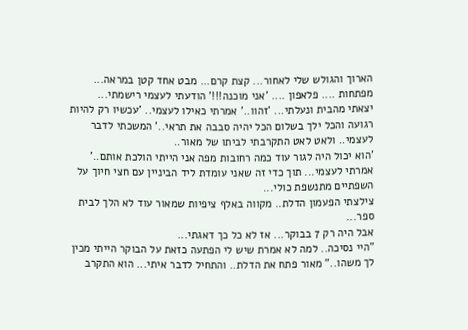הארוך והגולש שלי לאחור... קצת קרם... מבט אחד קטן במראה... מפתחות .... פלאפון .... 'אני מוכנה!!!' הודעתי לעצמי רישמתי...
יצאתי מהבית ונעלתי... 'זהוו..' אמרתי כאילו לעצמי.. 'עכשיו רק להיות רגועה והכל ילך בשלום הכל יהיה סבבה את תראי..' המשכתי לדבר לעצמי.. ולאט לאט התקרבתי לביתו של מאור..
'הוא יכול היה לגור עוד כמה רחובות מפה אני הייתי הולכת אותם..' אמרתי לעצמי... תוך כדי זה שאני עומדת ליד הביניין עם חצי חיוך על השפתיים מתנשפת כולי...
צילצתי הפעמון הדלת.. מקווה באלף ציפיות שמאור עוד לא הלך לבית ספר...
אבל היה רק 7 בבוקר... אז לא כל כך דאגתי...
"היי נסיכה.. למה לא אמרת שיש לי הפתעה כזאת על הבוקר הייתי מכין לך משהו.." מאור פתח את הדלת.. והתחיל לדבר איתי... הוא התקרב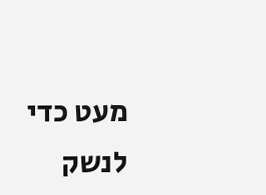מעט כדי לנשק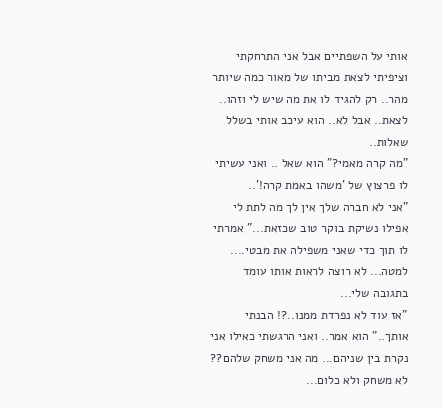אותי על השפתיים אבל אני התרחקתי וציפיתי לצאת מביתו של מאור כמה שיותר מהר.. רק להגיד לו את מה שיש לי וזהו.. לצאת.. אבל לא.. הוא עיכב אותי בשלל שאלות..
"מה קרה מאמי?" הוא שאל .. ואני עשיתי לו פרצוץ של 'משהו באמת קרה!'..
"אני לא חברה שלך אין לך מה לתת לי אפילו נשיקת בוקר טוב שכזאת..." אמרתי לו תוך כדי שאני משפילה את מבטי.... למטה... לא רוצה לראות אותו עומד בתגובה שלי...
"אז עוד לא נפרדת ממנו..?! הבנתי אותך.." הוא אמר.. ואני הרגשתי כאילו אני נקרת בין שניהם... מה אני משחק שלהם?? לא משחק ולא כלום...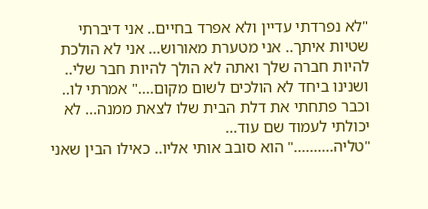"לא נפרדתי עדיין ולא אפרד בחיים.. אני דיברתי שטיות איתך.. אני מטערת מאורוש... אני לא הולכת להיות חברה שלך ואתה לא הולך להיות חבר שלי.. ושנינו ביחד לא הולכים לשום מקום...." אמרתי לו.. וכבר פתחתי את דלת הבית שלו לצאת ממנה... לא יכולתי לעמוד שם עוד...
"טליה.........." הוא סובב אותי אליו.. כאילו הבין שאני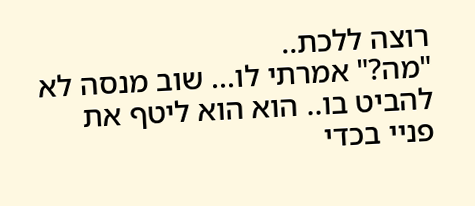רוצה ללכת..
"מה?" אמרתי לו... שוב מנסה לא להביט בו.. הוא הוא ליטף את פניי בכדי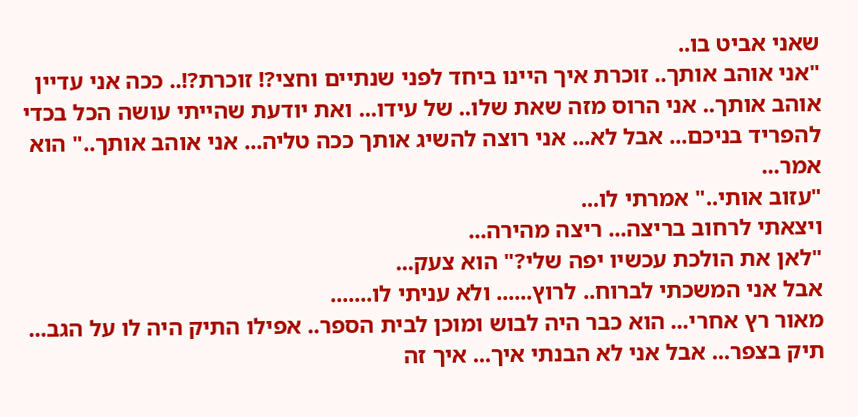שאני אביט בו..
"אני אוהב אותך.. זוכרת איך היינו ביחד לפני שנתיים וחצי?! זוכרת?!.. ככה אני עדיין אוהב אותך.. אני הרוס מזה שאת שלו.. של עידו... ואת יודעת שהייתי עושה הכל בכדי להפריד בניכם... אבל לא... אני רוצה להשיג אותך ככה טליה... אני אוהב אותך.." הוא אמר...
"עזוב אותי.." אמרתי לו...
ויצאתי לרחוב בריצה... ריצה מהירה...
"לאן את הולכת עכשיו יפה שלי?" הוא צעק...
אבל אני המשכתי לברוח.. לרוץ...... ולא עניתי לו.......
מאור רץ אחרי... הוא כבר היה לבוש ומוכן לבית הספר.. אפילו התיק היה לו על הגב... תיק בצפר... אבל אני לא הבנתי איך... איך זה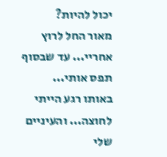יכול להיות?
מאור החל לרוץ אחריי... עד שבסוף תפס אותי...
באותו רגע הייתי לחוצה... והעיניים שלי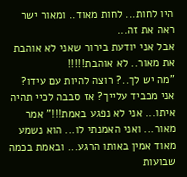היו לחות... לחות מאוד.. ומאור ישר ראה את זה...
אבל אני יודעת בירור שאני לא אוהבת את מאור.. לא אוהבת!!!!!
"מה יש לך..? רוצה להיות עם עידו? אני מכביד עלייך? אז סבבה לכיי תהיה איתו... אני לא נפגע באמת!!!" אמר מאור... ואני האמנתי לו... הוא נשמע מאוד אמין באותו הרגע... ובאמת בכמה שבועות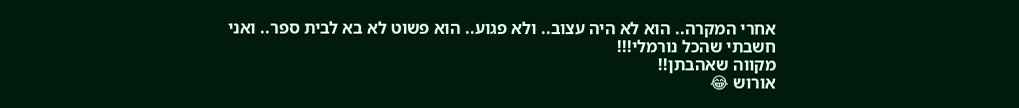אחרי המקרה.. הוא לא היה עצוב.. ולא פגוע.. הוא פשוט לא בא לבית ספר.. ואני חשבתי שהכל נורמלי!!!
מקווה שאהבתן!!
אורוש 😂